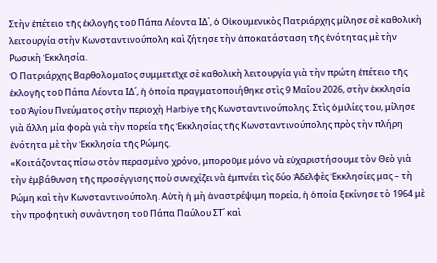Στὴν ἐπέτειο τῆς ἐκλογῆς τοῦ Πάπα Λέοντα ΙΔ΄, ὁ Οἰκουμενικὸς Πατριάρχης μίλησε σὲ καθολικὴ λειτουργία στὴν Κωνσταντινούπολη καὶ ζήτησε τὴν ἀποκατάσταση τῆς ἑνότητας μὲ τὴν Ρωσικὴ Ἐκκλησία.
Ὁ Πατριάρχης Βαρθολομαῖος συμμετεῖχε σὲ καθολικὴ λειτουργία γιὰ τὴν πρώτη ἐπέτειο τῆς ἐκλογῆς τοῦ Πάπα Λέοντα ΙΔ΄, ἡ ὁποία πραγματοποιήθηκε στὶς 9 Μαΐου 2026, στὴν ἐκκλησία τοῦ Ἁγίου Πνεύματος στὴν περιοχὴ Harbiye τῆς Κωνσταντινούπολης. Στὶς ὁμιλίες του, μίλησε γιὰ ἄλλη μία φορὰ γιὰ τὴν πορεία τῆς Ἐκκλησίας τῆς Κωνσταντινούπολης πρὸς τὴν πλήρη ἑνότητα μὲ τὴν Ἐκκλησία τῆς Ρώμης.
«Κοιτάζοντας πίσω στὸν περασμένο χρόνο, μποροῦμε μόνο νὰ εὐχαριστήσουμε τὸν Θεὸ γιὰ τὴν ἐμβάθυνση τῆς προσέγγισης ποὺ συνεχίζει νὰ ἐμπνέει τὶς δύο Ἀδελφὲς Ἐκκλησίες μας – τὴ Ρώμη καὶ τὴν Κωνσταντινούπολη. Αὐτὴ ἡ μὴ ἀναστρέψιμη πορεία, ἡ ὁποία ξεκίνησε τὸ 1964 μὲ τὴν προφητικὴ συνάντηση τοῦ Πάπα Παύλου ΣΤ΄ καὶ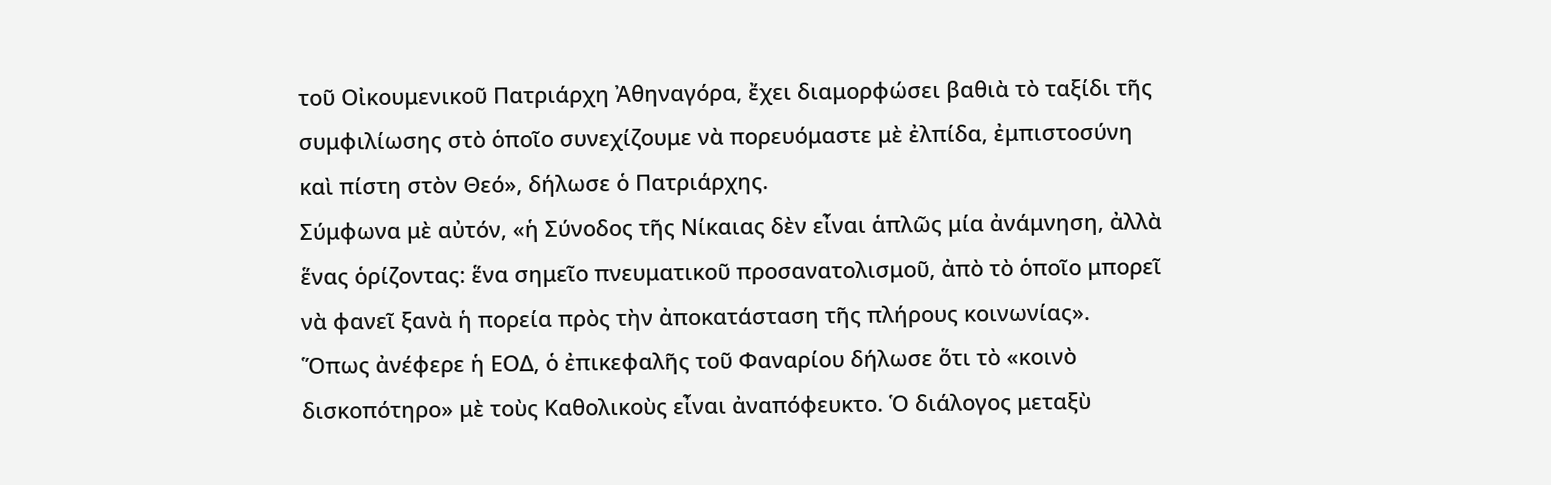τοῦ Οἰκουμενικοῦ Πατριάρχη Ἀθηναγόρα, ἔχει διαμορφώσει βαθιὰ τὸ ταξίδι τῆς συμφιλίωσης στὸ ὁποῖο συνεχίζουμε νὰ πορευόμαστε μὲ ἐλπίδα, ἐμπιστοσύνη καὶ πίστη στὸν Θεό», δήλωσε ὁ Πατριάρχης.
Σύμφωνα μὲ αὐτόν, «ἡ Σύνοδος τῆς Νίκαιας δὲν εἶναι ἁπλῶς μία ἀνάμνηση, ἀλλὰ ἕνας ὁρίζοντας: ἕνα σημεῖο πνευματικοῦ προσανατολισμοῦ, ἀπὸ τὸ ὁποῖο μπορεῖ νὰ φανεῖ ξανὰ ἡ πορεία πρὸς τὴν ἀποκατάσταση τῆς πλήρους κοινωνίας».
Ὅπως ἀνέφερε ἡ ΕΟΔ, ὁ ἐπικεφαλῆς τοῦ Φαναρίου δήλωσε ὅτι τὸ «κοινὸ δισκοπότηρο» μὲ τοὺς Καθολικοὺς εἶναι ἀναπόφευκτο. Ὁ διάλογος μεταξὺ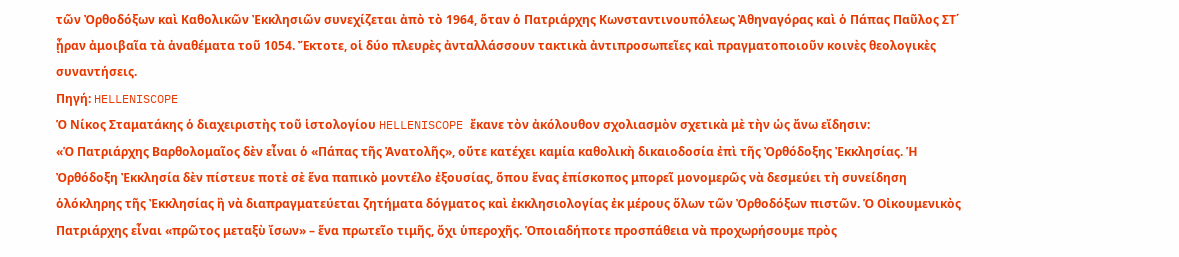τῶν Ὀρθοδόξων καὶ Καθολικῶν Ἐκκλησιῶν συνεχίζεται ἀπὸ τὸ 1964, ὅταν ὁ Πατριάρχης Κωνσταντινουπόλεως Ἀθηναγόρας καὶ ὁ Πάπας Παῦλος ΣΤ΄ ᾖραν ἀμοιβαῖα τὰ ἀναθέματα τοῦ 1054. Ἔκτοτε, οἱ δύο πλευρὲς ἀνταλλάσσουν τακτικὰ ἀντιπροσωπεῖες καὶ πραγματοποιοῦν κοινὲς θεολογικὲς συναντήσεις.
Πηγή: HELLENISCOPE
Ὁ Νίκος Σταματάκης ὁ διαχειριστὴς τοῦ ἱστολογίου HELLENISCOPE ἔκανε τὸν ἀκόλουθον σχολιασμὸν σχετικὰ μὲ τὴν ὡς ἄνω εἴδησιν:
«Ὁ Πατριάρχης Βαρθολομαῖος δὲν εἶναι ὁ «Πάπας τῆς Ἀνατολῆς», οὔτε κατέχει καμία καθολικὴ δικαιοδοσία ἐπὶ τῆς Ὀρθόδοξης Ἐκκλησίας. Ἡ Ὀρθόδοξη Ἐκκλησία δὲν πίστευε ποτὲ σὲ ἕνα παπικὸ μοντέλο ἐξουσίας, ὅπου ἕνας ἐπίσκοπος μπορεῖ μονομερῶς νὰ δεσμεύει τὴ συνείδηση ὁλόκληρης τῆς Ἐκκλησίας ἢ νὰ διαπραγματεύεται ζητήματα δόγματος καὶ ἐκκλησιολογίας ἐκ μέρους ὅλων τῶν Ὀρθοδόξων πιστῶν. Ὁ Οἰκουμενικὸς Πατριάρχης εἶναι «πρῶτος μεταξὺ ἴσων» – ἕνα πρωτεῖο τιμῆς, ὄχι ὑπεροχῆς. Ὁποιαδήποτε προσπάθεια νὰ προχωρήσουμε πρὸς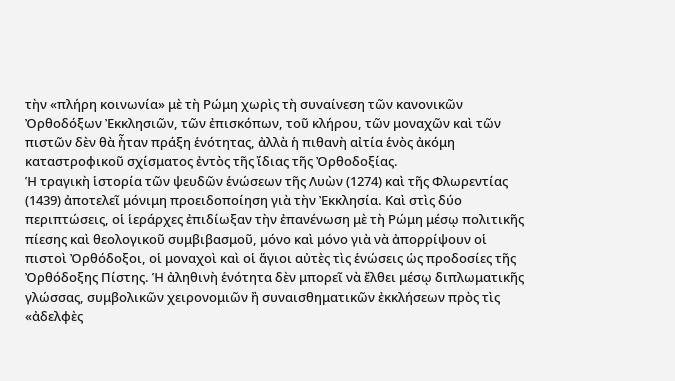τὴν «πλήρη κοινωνία» μὲ τὴ Ρώμη χωρὶς τὴ συναίνεση τῶν κανονικῶν Ὀρθοδόξων Ἐκκλησιῶν, τῶν ἐπισκόπων, τοῦ κλήρου, τῶν μοναχῶν καὶ τῶν πιστῶν δὲν θὰ ἦταν πράξη ἑνότητας, ἀλλὰ ἡ πιθανὴ αἰτία ἑνὸς ἀκόμη καταστροφικοῦ σχίσματος ἐντὸς τῆς ἴδιας τῆς Ὀρθοδοξίας.
Ἡ τραγικὴ ἱστορία τῶν ψευδῶν ἑνώσεων τῆς Λυὼν (1274) καὶ τῆς Φλωρεντίας (1439) ἀποτελεῖ μόνιμη προειδοποίηση γιὰ τὴν Ἐκκλησία. Καὶ στὶς δύο περιπτώσεις, οἱ ἱεράρχες ἐπιδίωξαν τὴν ἐπανένωση μὲ τὴ Ρώμη μέσῳ πολιτικῆς πίεσης καὶ θεολογικοῦ συμβιβασμοῦ, μόνο καὶ μόνο γιὰ νὰ ἀπορρίψουν οἱ πιστοὶ Ὀρθόδοξοι, οἱ μοναχοὶ καὶ οἱ ἅγιοι αὐτὲς τὶς ἑνώσεις ὡς προδοσίες τῆς Ὀρθόδοξης Πίστης. Ἡ ἀληθινὴ ἑνότητα δὲν μπορεῖ νὰ ἔλθει μέσῳ διπλωματικῆς γλώσσας, συμβολικῶν χειρονομιῶν ἢ συναισθηματικῶν ἐκκλήσεων πρὸς τὶς «ἀδελφὲς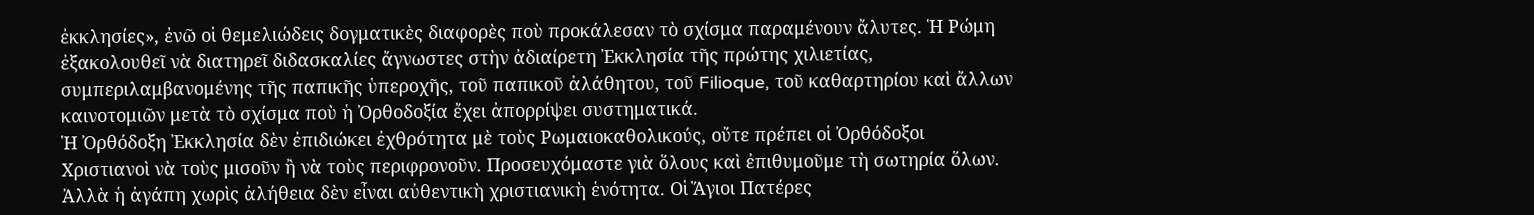ἐκκλησίες», ἐνῶ οἱ θεμελιώδεις δογματικὲς διαφορὲς ποὺ προκάλεσαν τὸ σχίσμα παραμένουν ἄλυτες. Ἡ Ρώμη ἐξακολουθεῖ νὰ διατηρεῖ διδασκαλίες ἄγνωστες στὴν ἀδιαίρετη Ἐκκλησία τῆς πρώτης χιλιετίας, συμπεριλαμβανομένης τῆς παπικῆς ὑπεροχῆς, τοῦ παπικοῦ ἀλάθητου, τοῦ Filioque, τοῦ καθαρτηρίου καὶ ἄλλων καινοτομιῶν μετὰ τὸ σχίσμα ποὺ ἡ Ὀρθοδοξία ἔχει ἀπορρίψει συστηματικά.
Ἡ Ὀρθόδοξη Ἐκκλησία δὲν ἐπιδιώκει ἐχθρότητα μὲ τοὺς Ρωμαιοκαθολικούς, οὔτε πρέπει οἱ Ὀρθόδοξοι Χριστιανοὶ νὰ τοὺς μισοῦν ἢ νὰ τοὺς περιφρονοῦν. Προσευχόμαστε γιὰ ὅλους καὶ ἐπιθυμοῦμε τὴ σωτηρία ὅλων. Ἀλλὰ ἡ ἀγάπη χωρὶς ἀλήθεια δὲν εἶναι αὐθεντικὴ χριστιανικὴ ἑνότητα. Οἱ Ἅγιοι Πατέρες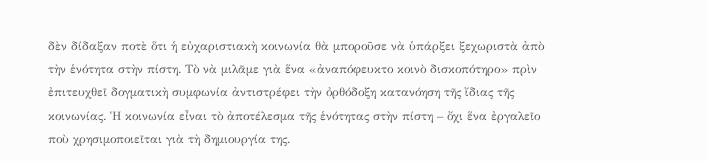δὲν δίδαξαν ποτὲ ὅτι ἡ εὐχαριστιακὴ κοινωνία θὰ μποροῦσε νὰ ὑπάρξει ξεχωριστὰ ἀπὸ τὴν ἑνότητα στὴν πίστη. Τὸ νὰ μιλᾶμε γιὰ ἕνα «ἀναπόφευκτο κοινὸ δισκοπότηρο» πρὶν ἐπιτευχθεῖ δογματικὴ συμφωνία ἀντιστρέφει τὴν ὀρθόδοξη κατανόηση τῆς ἴδιας τῆς κοινωνίας. Ἡ κοινωνία εἶναι τὸ ἀποτέλεσμα τῆς ἑνότητας στὴν πίστη – ὄχι ἕνα ἐργαλεῖο ποὺ χρησιμοποιεῖται γιὰ τὴ δημιουργία της.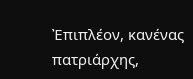Ἐπιπλέον, κανένας πατριάρχης,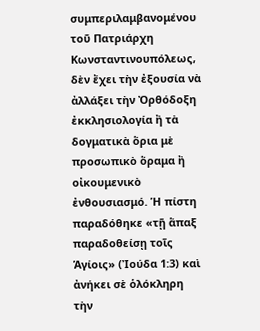συμπεριλαμβανομένου τοῦ Πατριάρχη Κωνσταντινουπόλεως, δὲν ἔχει τὴν ἐξουσία νὰ ἀλλάξει τὴν Ὀρθόδοξη ἐκκλησιολογία ἢ τὰ δογματικὰ ὅρια μὲ προσωπικὸ ὅραμα ἢ οἰκουμενικὸ ἐνθουσιασμό. Ἡ πίστη παραδόθηκε «τῇ ἅπαξ παραδοθείσῃ τοῖς Ἁγίοις» (Ἰούδα 1:3) καὶ ἀνήκει σὲ ὁλόκληρη τὴν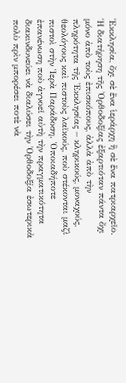Ἐκκλησία, ὄχι σὲ ἕνα ἱεράρχη ἢ σὲ ἕνα πατριαρχεῖο. Ἡ διατήρηση τῆς Ὀρθοδοξίας ἐξαρτιόταν πάντα ὄχι μόνο ἀπὸ τοὺς ἐπισκόπους, ἀλλὰ ἀπὸ τὴν πληρότητα τῆς Ἐκκλησίας – κληρικούς, μοναχούς, θεολόγους καὶ πιστοὺς λαϊκούς, ποὺ στέκονται μαζὶ πιστοὶ στὴν Ἱερὰ Παράδοση. Ὁποιαδήποτε ἐπανένωση ποὺ ἀγνοεῖ αὐτὴ τὴν πραγματικότητα διακινδυνεύει νὰ διαλύσει τὴν Ὀρθοδοξία ἐσωτερικὰ πολὺ πρὶν μπορέσει ποτὲ νὰ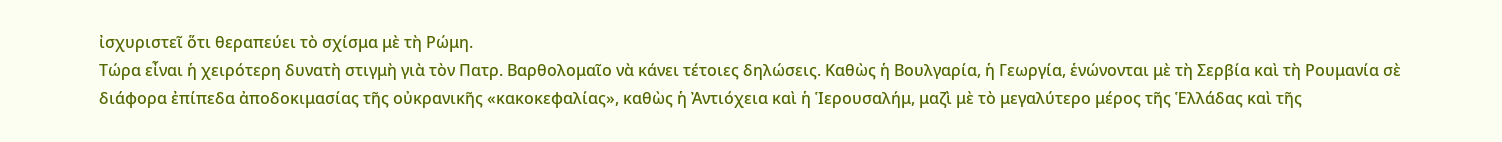ἰσχυριστεῖ ὅτι θεραπεύει τὸ σχίσμα μὲ τὴ Ρώμη.
Τώρα εἶναι ἡ χειρότερη δυνατὴ στιγμὴ γιὰ τὸν Πατρ. Βαρθολομαῖο νὰ κάνει τέτοιες δηλώσεις. Καθὼς ἡ Βουλγαρία, ἡ Γεωργία, ἑνώνονται μὲ τὴ Σερβία καὶ τὴ Ρουμανία σὲ διάφορα ἐπίπεδα ἀποδοκιμασίας τῆς οὐκρανικῆς «κακοκεφαλίας», καθὼς ἡ Ἀντιόχεια καὶ ἡ Ἱερουσαλήμ, μαζὶ μὲ τὸ μεγαλύτερο μέρος τῆς Ἑλλάδας καὶ τῆς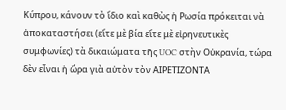Κύπρου, κάνουν τὸ ἴδιο καὶ καθὼς ἡ Ρωσία πρόκειται νὰ ἀποκαταστήσει (εἴτε μὲ βία εἴτε μὲ εἰρηνευτικὲς συμφωνίες) τὰ δικαιώματα τῆς UOC στὴν Οὐκρανία, τώρα δὲν εἶναι ἡ ὥρα γιὰ αὐτὸν τὸν ΑΙΡΕΤΙΖΟΝΤΑ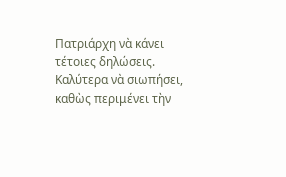Πατριάρχη νὰ κάνει τέτοιες δηλώσεις. Καλύτερα νὰ σιωπήσει, καθὼς περιμένει τὴν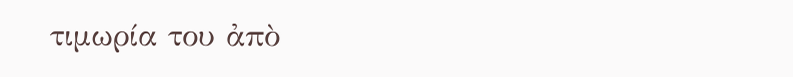τιμωρία του ἀπὸ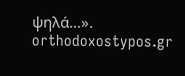ψηλά…».
orthodoxostypos.gr